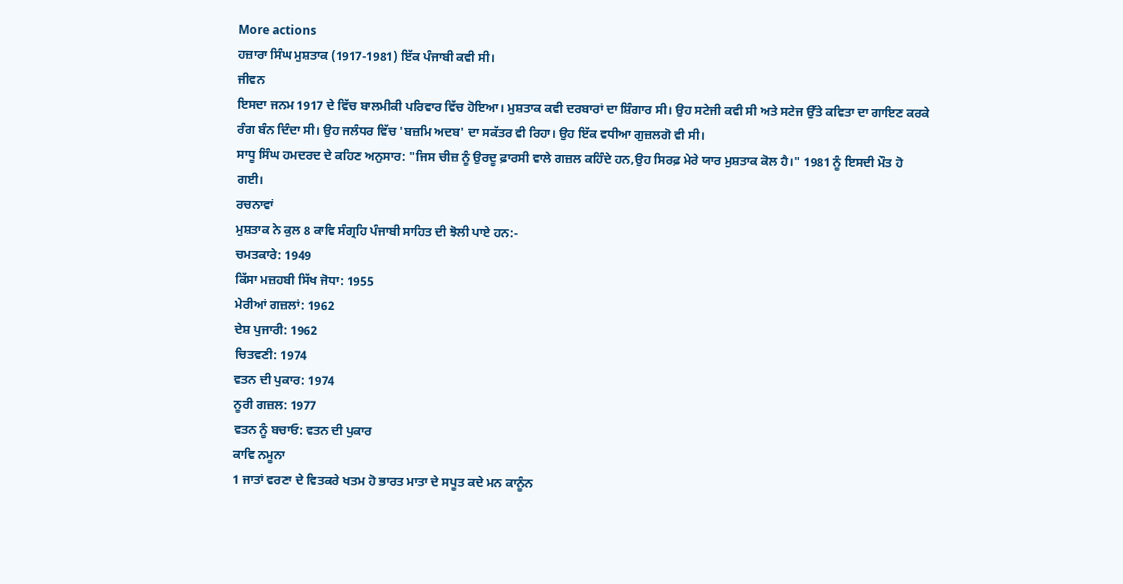More actions
ਹਜ਼ਾਰਾ ਸਿੰਘ ਮੁਸ਼ਤਾਕ (1917-1981) ਇੱਕ ਪੰਜਾਬੀ ਕਵੀ ਸੀ।
ਜੀਵਨ
ਇਸਦਾ ਜਨਮ 1917 ਦੇ ਵਿੱਚ ਬਾਲਮੀਕੀ ਪਰਿਵਾਰ ਵਿੱਚ ਹੋਇਆ। ਮੁਸ਼ਤਾਕ ਕਵੀ ਦਰਬਾਰਾਂ ਦਾ ਸ਼ਿੰਗਾਰ ਸੀ। ਉਹ ਸਟੇਜੀ ਕਵੀ ਸੀ ਅਤੇ ਸਟੇਜ ਉੱਤੇ ਕਵਿਤਾ ਦਾ ਗਾਇਣ ਕਰਕੇ ਰੰਗ ਬੰਨ ਦਿੰਦਾ ਸੀ। ਉਹ ਜਲੰਧਰ ਵਿੱਚ 'ਬਜ਼ਮਿ ਅਦਬ' ਦਾ ਸਕੱਤਰ ਵੀ ਰਿਹਾ। ਉਹ ਇੱਕ ਵਧੀਆ ਗੁਜ਼ਲਗੋ ਵੀ ਸੀ।
ਸਾਧੂ ਸਿੰਘ ਹਮਦਰਦ ਦੇ ਕਹਿਣ ਅਨੁਸਾਰ: "ਜਿਸ ਚੀਜ਼ ਨੂੰ ਉਰਦੂ ਫ਼ਾਰਸੀ ਵਾਲੇ ਗਜ਼ਲ ਕਹਿੰਦੇ ਹਨ,ਉਹ ਸਿਰਫ਼ ਮੇਰੇ ਯਾਰ ਮੁਸ਼ਤਾਕ ਕੋਲ ਹੈ।" 1981 ਨੂੰ ਇਸਦੀ ਮੌਤ ਹੋ ਗਈ।
ਰਚਨਾਵਾਂ
ਮੁਸ਼ਤਾਕ ਨੇ ਕੁਲ 8 ਕਾਵਿ ਸੰਗ੍ਰਹਿ ਪੰਜਾਬੀ ਸਾਹਿਤ ਦੀ ਝੋਲੀ ਪਾਏ ਹਨ:-
ਚਮਤਕਾਰੇ: 1949
ਕਿੱਸਾ ਮਜ਼ਹਬੀ ਸਿੱਖ ਜੋਧਾ: 1955
ਮੇਰੀਆਂ ਗਜ਼ਲਾਂ: 1962
ਦੇਸ਼ ਪੁਜਾਰੀ: 1962
ਚਿਤਵਣੀ: 1974
ਵਤਨ ਦੀ ਪੁਕਾਰ: 1974
ਨੂਰੀ ਗਜ਼ਲ: 1977
ਵਤਨ ਨੂੰ ਬਚਾਓ: ਵਤਨ ਦੀ ਪੁਕਾਰ
ਕਾਵਿ ਨਮੂਨਾ
1 ਜਾਤਾਂ ਵਰਣਾ ਦੇ ਵਿਤਕਰੇ ਖਤਮ ਹੋ ਭਾਰਤ ਮਾਤਾ ਦੇ ਸਪੂਤ ਕਦੇ ਮਨ ਕਾਨੂੰਨ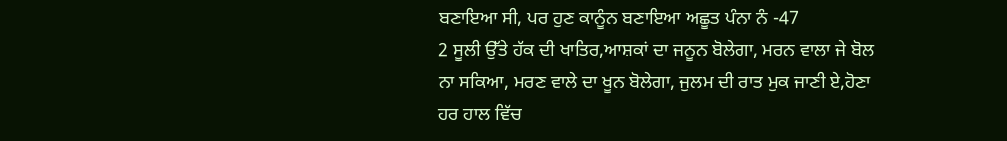ਬਣਾਇਆ ਸੀ, ਪਰ ਹੁਣ ਕਾਨੂੰਨ ਬਣਾਇਆ ਅਛੂਤ ਪੰਨਾ ਨੰ -47
2 ਸੂਲੀ ਉੱਤੇ ਹੱਕ ਦੀ ਖਾਤਿਰ,ਆਸ਼ਕਾਂ ਦਾ ਜਨੂਨ ਬੋਲੇਗਾ, ਮਰਨ ਵਾਲਾ ਜੇ ਬੋਲ ਨਾ ਸਕਿਆ, ਮਰਣ ਵਾਲੇ ਦਾ ਖੂਨ ਬੋਲੇਗਾ, ਜੁਲਮ ਦੀ ਰਾਤ ਮੁਕ ਜਾਣੀ ਏ,ਹੋਣਾ ਹਰ ਹਾਲ ਵਿੱਚ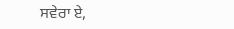ਸਵੇਰਾ ਏ,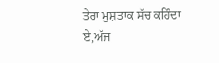ਤੇਰਾ ਮੁਸ਼ਤਾਕ ਸੱਚ ਕਹਿੰਦਾ ਏ,ਅੱਜ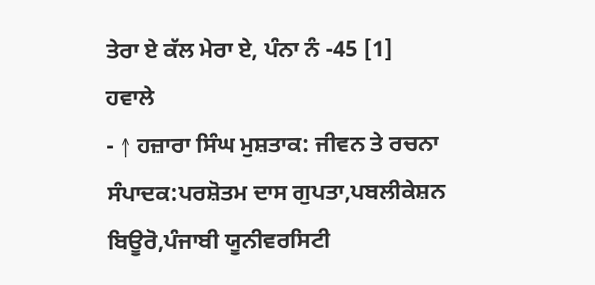ਤੇਰਾ ਏ ਕੱਲ ਮੇਰਾ ਏ, ਪੰਨਾ ਨੰ -45 [1]
ਹਵਾਲੇ
- ↑ ਹਜ਼ਾਰਾ ਸਿੰਘ ਮੁਸ਼ਤਾਕ: ਜੀਵਨ ਤੇ ਰਚਨਾ ਸੰਪਾਦਕ:ਪਰਸ਼ੋਤਮ ਦਾਸ ਗੁਪਤਾ,ਪਬਲੀਕੇਸ਼ਨ ਬਿਊਰੋ,ਪੰਜਾਬੀ ਯੂਨੀਵਰਸਿਟੀ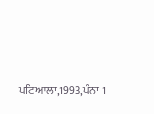ਪਟਿਆਲਾ,1993,ਪੰਨਾ 1